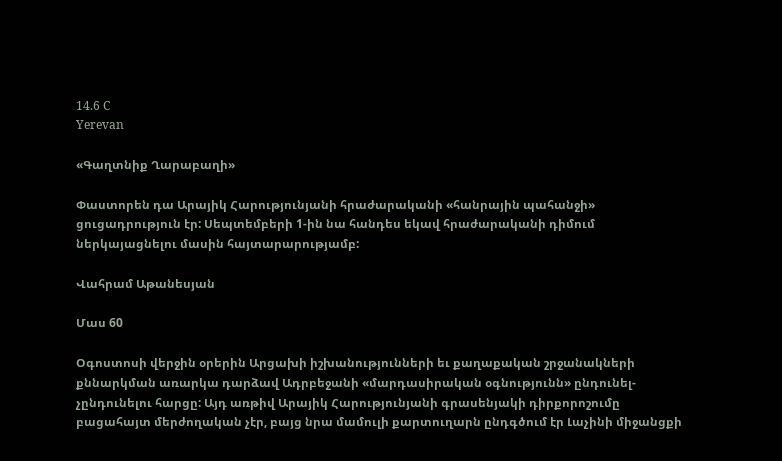14.6 C
Yerevan

«Գաղտնիք Ղարաբաղի»

Փաստորեն դա Արայիկ Հարությունյանի հրաժարականի «հանրային պահանջի» ցուցադրություն էր: Սեպտեմբերի 1‑ին նա հանդես եկավ հրաժարականի դիմում ներկայացնելու մասին հայտարարությամբ:

Վահրամ Աթանեսյան

Մաս 60

Օգոստոսի վերջին օրերին Արցախի իշխանությունների եւ քաղաքական շրջանակների քննարկման առարկա դարձավ Ադրբեջանի «մարդասիրական օգնությունն» ընդունել-չընդունելու հարցը: Այդ առթիվ Արայիկ Հարությունյանի գրասենյակի դիրքորոշումը բացահայտ մերժողական չէր, բայց նրա մամուլի քարտուղարն ընդգծում էր Լաչինի միջանցքի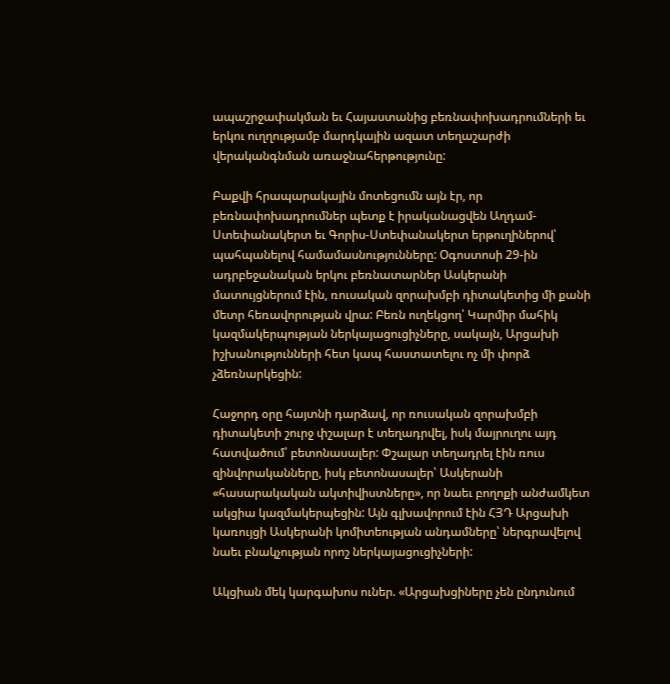ապաշրջափակման եւ Հայաստանից բեռնափոխադրումների եւ երկու ուղղությամբ մարդկային ազատ տեղաշարժի վերականգնման առաջնահերթությունը:

Բաքվի հրապարակային մոտեցումն այն էր, որ բեռնափոխադրումներ պետք է իրականացվեն Աղդամ-Ստեփանակերտ եւ Գորիս-Ստեփանակերտ երթուղիներով՝ պահպանելով համամասնությունները: Օգոստոսի 29-ին ադրբեջանական երկու բեռնատարներ Ասկերանի մատույցներում էին, ռուսական զորախմբի դիտակետից մի քանի մետր հեռավորության վրա: Բեռն ուղեկցող՝ Կարմիր մահիկ կազմակերպության ներկայացուցիչները, սակայն, Արցախի իշխանությունների հետ կապ հաստատելու ոչ մի փորձ չձեռնարկեցին:

Հաջորդ օրը հայտնի դարձավ, որ ռուսական զորախմբի դիտակետի շուրջ փշալար է տեղադրվել, իսկ մայրուղու այդ հատվածում՝ բետոնասալեր: Փշալար տեղադրել էին ռուս զինվորականները, իսկ բետոնասալեր՝ Ասկերանի «հասարակական ակտիվիստները», որ նաեւ բողոքի անժամկետ ակցիա կազմակերպեցին: Այն գլխավորում էին ՀՅԴ Արցախի կառույցի Ասկերանի կոմիտեության անդամները՝ ներգրավելով նաեւ բնակչության որոշ ներկայացուցիչների:

Ակցիան մեկ կարգախոս ուներ. «Արցախցիները չեն ընդունում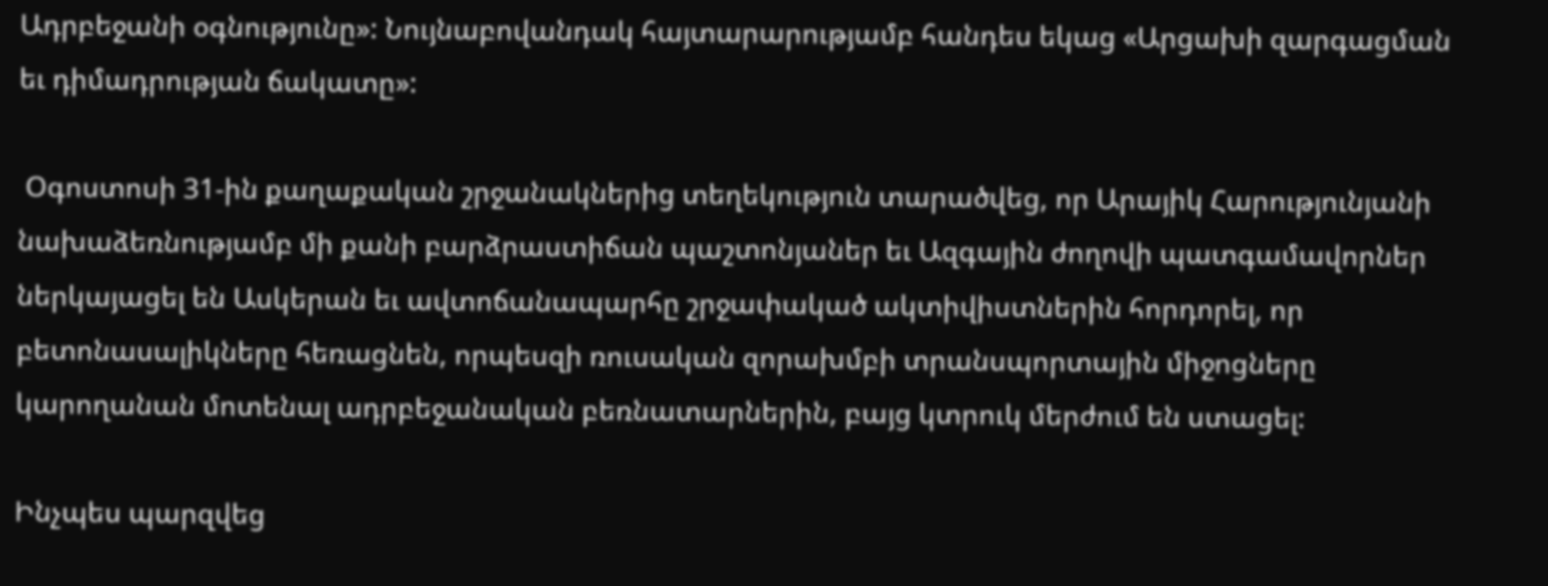Ադրբեջանի օգնությունը»: Նույնաբովանդակ հայտարարությամբ հանդես եկաց «Արցախի զարգացման եւ դիմադրության ճակատը»:

 Օգոստոսի 31-ին քաղաքական շրջանակներից տեղեկություն տարածվեց, որ Արայիկ Հարությունյանի նախաձեռնությամբ մի քանի բարձրաստիճան պաշտոնյաներ եւ Ազգային ժողովի պատգամավորներ ներկայացել են Ասկերան եւ ավտոճանապարհը շրջափակած ակտիվիստներին հորդորել, որ բետոնասալիկները հեռացնեն, որպեսզի ռուսական զորախմբի տրանսպորտային միջոցները կարողանան մոտենալ ադրբեջանական բեռնատարներին, բայց կտրուկ մերժում են ստացել:

Ինչպես պարզվեց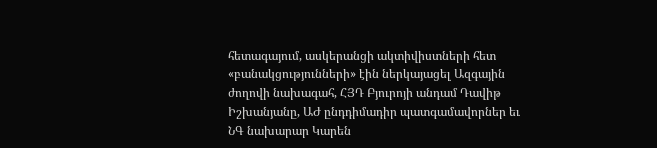հետագայում, ասկերանցի ակտիվիստների հետ «բանակցությունների» էին ներկայացել Ազգային ժողովի նախագահ, ՀՅԴ Բյուրոյի անդամ Դավիթ Իշխանյանը, ԱԺ ընդդիմադիր պատգամավորներ եւ ՆԳ նախարար Կարեն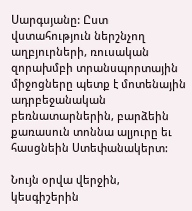Սարգսյանը: Ըստ վստահություն ներշնչող աղբյուրների, ռուսական զորախմբի տրանսպորտային միջոցները պետք է մոտենային ադրբեջանական բեռնատարներին, բարձեին քառասուն տոննա ալյուրը եւ հասցնեին Ստեփանակերտ:

Նույն օրվա վերջին, կեսգիշերին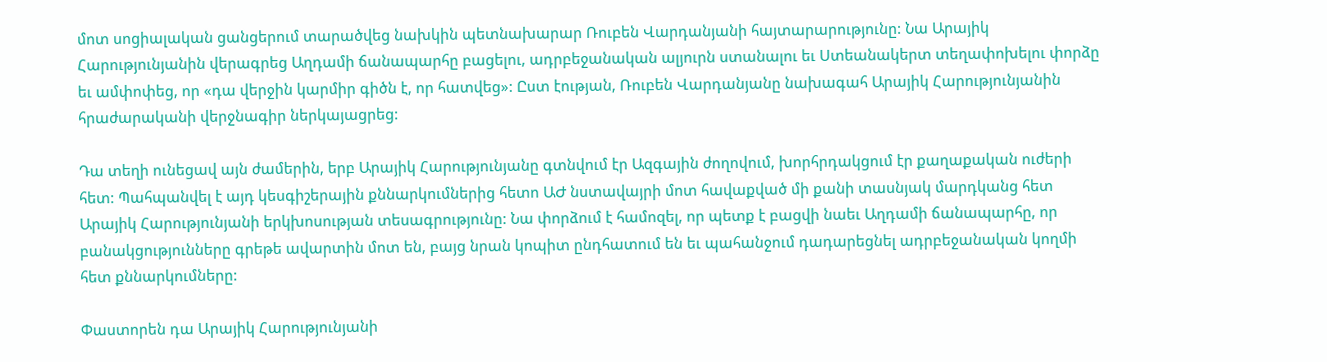մոտ սոցիալական ցանցերում տարածվեց նախկին պետնախարար Ռուբեն Վարդանյանի հայտարարությունը: Նա Արայիկ Հարությունյանին վերագրեց Աղդամի ճանապարհը բացելու, ադրբեջանական ալյուրն ստանալու եւ Ստեանակերտ տեղափոխելու փորձը եւ ամփոփեց, որ «դա վերջին կարմիր գիծն է, որ հատվեց»: Ըստ էության, Ռուբեն Վարդանյանը նախագահ Արայիկ Հարությունյանին  հրաժարականի վերջնագիր ներկայացրեց:

Դա տեղի ունեցավ այն ժամերին, երբ Արայիկ Հարությունյանը գտնվում էր Ազգային ժողովում, խորհրդակցում էր քաղաքական ուժերի հետ: Պահպանվել է այդ կեսգիշերային քննարկումներից հետո ԱԺ նստավայրի մոտ հավաքված մի քանի տասնյակ մարդկանց հետ Արայիկ Հարությունյանի երկխոսության տեսագրությունը: Նա փորձում է համոզել, որ պետք է բացվի նաեւ Աղդամի ճանապարհը, որ բանակցությունները գրեթե ավարտին մոտ են, բայց նրան կոպիտ ընդհատում են եւ պահանջում դադարեցնել ադրբեջանական կողմի հետ քննարկումները:

Փաստորեն դա Արայիկ Հարությունյանի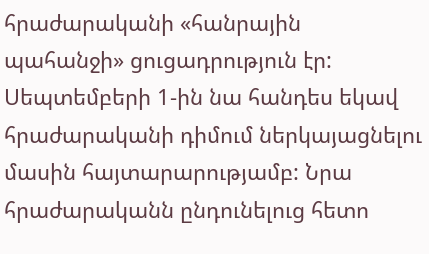հրաժարականի «հանրային պահանջի» ցուցադրություն էր: Սեպտեմբերի 1‑ին նա հանդես եկավ հրաժարականի դիմում ներկայացնելու մասին հայտարարությամբ: Նրա հրաժարականն ընդունելուց հետո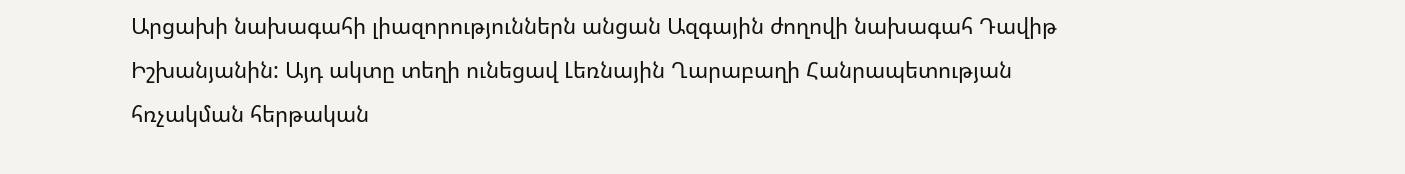Արցախի նախագահի լիազորություններն անցան Ազգային ժողովի նախագահ Դավիթ Իշխանյանին: Այդ ակտը տեղի ունեցավ Լեռնային Ղարաբաղի Հանրապետության հռչակման հերթական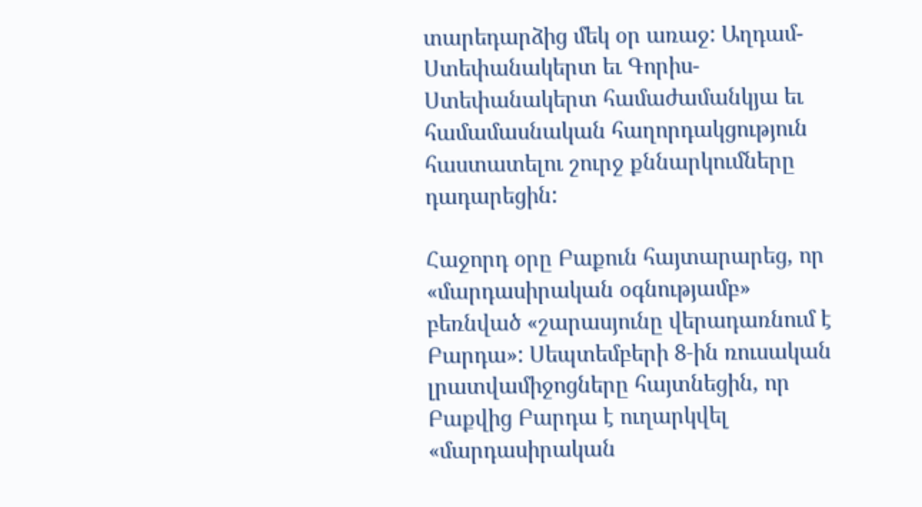տարեդարձից մեկ օր առաջ: Աղդամ-Ստեփանակերտ եւ Գորիս-Ստեփանակերտ համաժամանկյա եւ համամասնական հաղորդակցություն հաստատելու շուրջ քննարկումները դադարեցին:

Հաջորդ օրը Բաքուն հայտարարեց, որ «մարդասիրական օգնությամբ» բեռնված «շարասյունը վերադառնում է Բարդա»: Սեպտեմբերի 8‑ին ռուսական լրատվամիջոցները հայտնեցին, որ Բաքվից Բարդա է ուղարկվել «մարդասիրական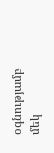օգնությամբ մեկ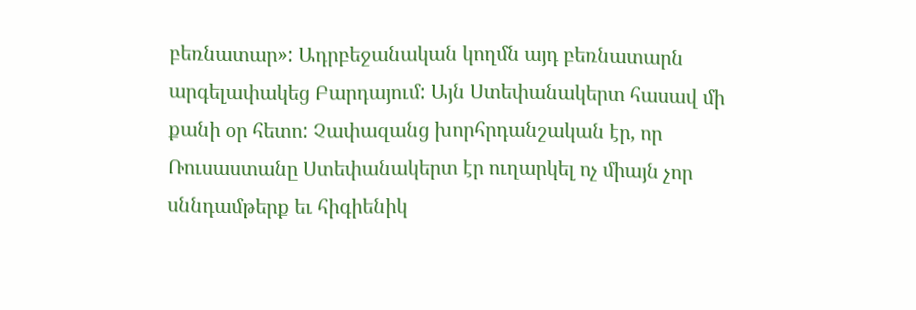բեռնատար»: Ադրբեջանական կողմն այդ բեռնատարն արգելափակեց Բարդայում: Այն Ստեփանակերտ հասավ մի քանի օր հետո: Չափազանց խորհրդանշական էր, որ Ռուսաստանը Ստեփանակերտ էր ուղարկել ոչ միայն չոր սննդամթերք եւ հիգիենիկ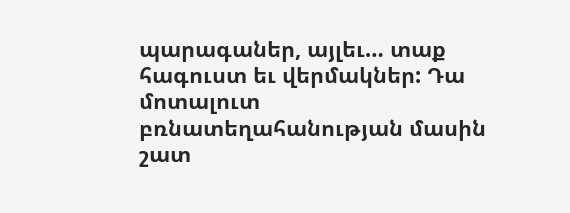պարագաներ, այլեւ… տաք հագուստ եւ վերմակներ: Դա մոտալուտ բռնատեղահանության մասին շատ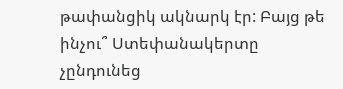թափանցիկ ակնարկ էր: Բայց թե ինչու՞ Ստեփանակերտը չընդունեց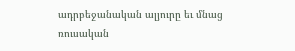ադրբեջանական ալյուրը եւ մնաց ռուսական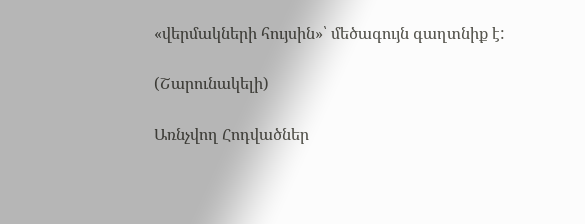«վերմակների հույսին»՝ մեծագույն գաղտնիք է:

(Շարունակելի)

Առնչվող Հոդվածներ